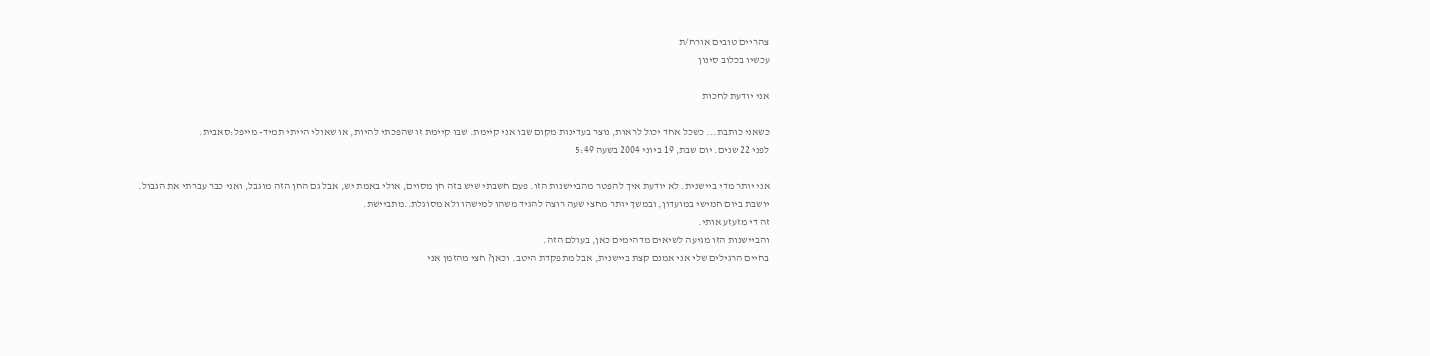צהריים טובים אורח/ת
עכשיו בכלוב סינון

אני יודעת לחכות

כשאני כותבת... כשכל אחד יכול לראות, נוצר בעדינות מקום שבו אני קיימת. שבו קיימת זו שהפכתי להיות, או שאולי הייתי תמיד- מייפל:סאבית.
לפני 22 שנים. יום שבת, 19 ביוני 2004 בשעה 5:49

אני יותר מדי ביישנית. לא יודעת איך להפטר מהביישנות הזו. פעם חשבתי שיש בזה חן מסוים, אולי באמת יש, אבל גם החן הזה מוגבל, ואני כבר עברתי את הגבול.
יושבת ביום חמישי במועדון, ובמשך יותר מחצי שעה רוצה להגיד משהו למישהו ולא מסוגלת..מתביישת.
זה די מזעזע אותי.
והביישנות הזו מגיעה לשיאים מדהימים כאן, בעולם הזה.
בחיים הרגילים שלי אני אמנם קצת ביישנית, אבל מתפקדת היטב. וכאן? חצי מהזמן אני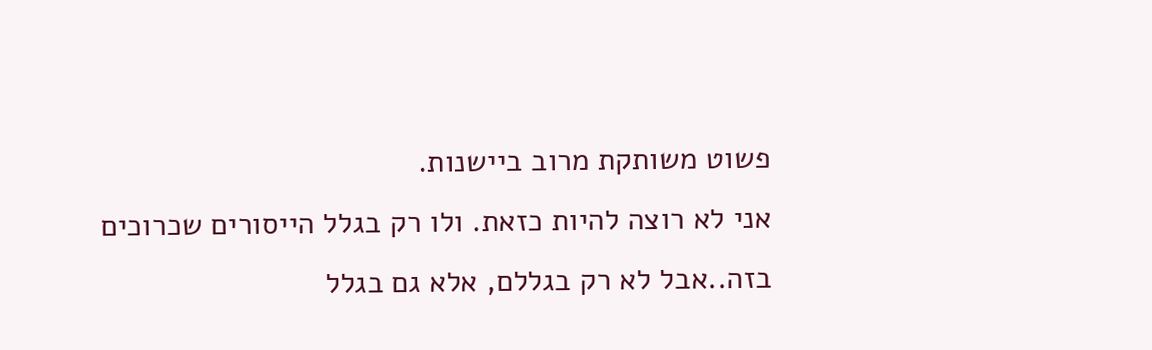פשוט משותקת מרוב ביישנות.
אני לא רוצה להיות כזאת. ולו רק בגלל הייסורים שכרוכים בזה..אבל לא רק בגללם, אלא גם בגלל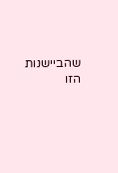שהביישנות הזו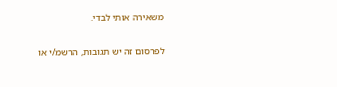משאירה אותי לבדי.

לפרסום זה יש תגובות, הרשמ/י או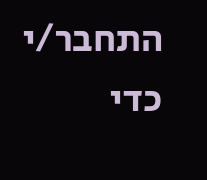התחבר/י כדי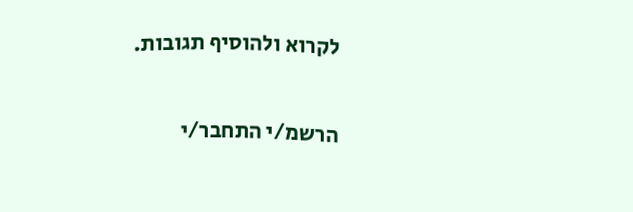לקרוא ולהוסיף תגובות.

הרשמ/י התחבר/י